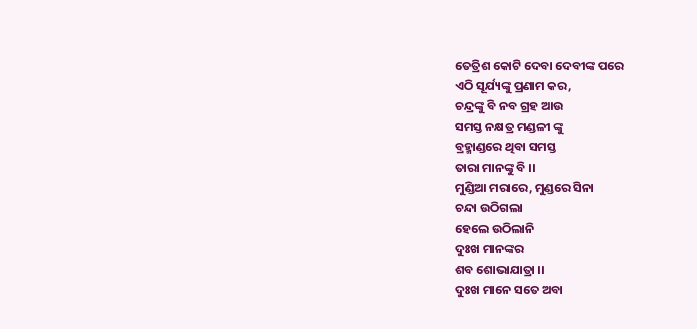ତେତ୍ରିଶ କୋଟି ଦେବା ଦେବୀଙ୍କ ପରେ
ଏଠି ସୂର୍ଯ୍ୟଙ୍କୁ ପ୍ରଣାମ କର,
ଚନ୍ଦ୍ରଙ୍କୁ ବି ନବ ଗ୍ରହ ଆଉ
ସମସ୍ତ ନକ୍ଷତ୍ର ମଣ୍ଡଳୀ ଙ୍କୁ
ବ୍ରହ୍ମାଣ୍ଡରେ ଥିବା ସମସ୍ତ
ତାରା ମାନଙ୍କୁ ବି ।।
ମୁଣ୍ଡିଆ ମରାରେ, ମୁଣ୍ଡରେ ସିନା
ଚନ୍ଦା ଉଠିଗଲା
ହେଲେ ଉଠିଲାନି
ଦୁଃଖ ମାନଙ୍କର
ଶବ ଶୋଭାଯାତ୍ରା ।।
ଦୁଃଖ ମାନେ ସତେ ଅବା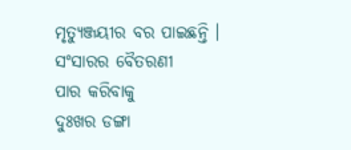ମୃତ୍ୟୁଞ୍ଜୟୀର ବର ପାଇଛନ୍ତି ।
ସଂସାରର ବୈତରଣୀ
ପାର କରିବାକୁ
ଦୁଃଖର ଡଙ୍ଗା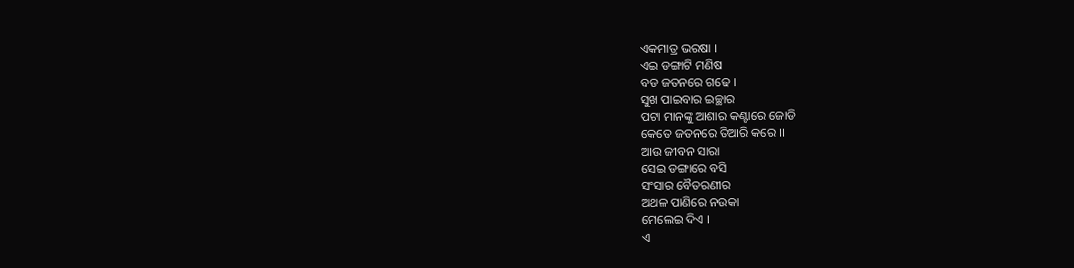ଏକମାତ୍ର ଭରଷା ।
ଏଇ ଡଙ୍ଗାଟି ମଣିଷ
ବଡ ଜତନରେ ଗଢେ ।
ସୁଖ ପାଇବାର ଇଚ୍ଛାର
ପଟା ମାନଙ୍କୁ ଆଶାର କଣ୍ଟାରେ ଜୋଡି
କେତେ ଜତନରେ ତିଆରି କରେ ।।
ଆଉ ଜୀବନ ସାରା
ସେଇ ଡଙ୍ଗାରେ ବସି
ସଂସାର ବୈତରଣୀର
ଅଥଳ ପାଣିରେ ନଉକା
ମେଲେଇ ଦିଏ ।
ଏ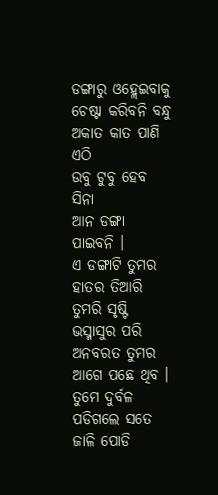ଡଙ୍ଗାରୁ ଓହ୍ଲେଇବାକୁ
ଚେଷ୍ଟା କରିବନି ବନ୍ଧୁ
ଅକାତ କାତ ପାଣି ଏଠି
ଉବୁ ଟୁବୁ ହେବ ସିନା
ଆନ ଡଙ୍ଗା ପାଇବନି ।
ଏ ଡଙ୍ଗାଟି ତୁମର ହାତର ତିଆରି
ତୁମରି ସୃଷ୍ଟି ଭସ୍ମାସୁର ପରି
ଅନବରତ ତୁମର ଆଗେ ପଛେ ଥିବ ।
ତୁମେ ଦୁର୍ବଳ ପଡିଗଲେ ସତେ
ଜାଳି ପୋଡି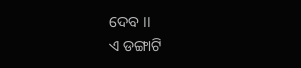ଦେବ ।।
ଏ ଡଙ୍ଗାଟି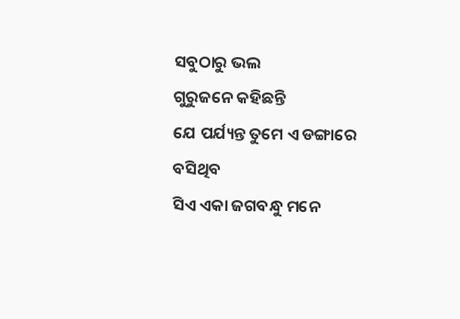ସବୁଠାରୁ ଭଲ
ଗୁରୁଜନେ କହିଛନ୍ତି
ଯେ ପର୍ଯ୍ୟନ୍ତ ତୁମେ ଏ ଡଙ୍ଗାରେ ବସିଥିବ
ସିଏ ଏକା ଜଗବନ୍ଧୁ ମନେ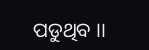ପଡୁଥିବ ।।